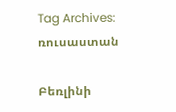Tag Archives: ռուսաստան

Բեռլինի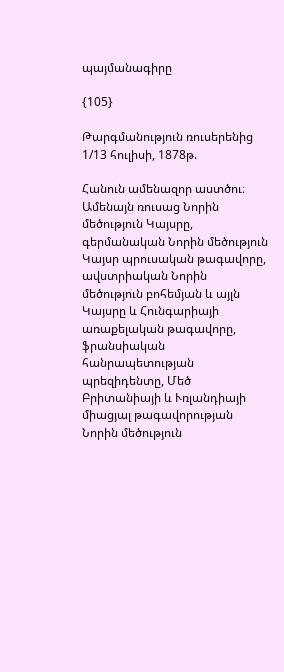պայմանագիրը

{105}

Թարգմանություն ռուսերենից
1/13 հուլիսի, 1878թ.

Հանուն ամենազոր աստծու։ Ամենայն ռուսաց Նորին մեծություն Կայսրը, գերմանական Նորին մեծություն Կայսր պրուսական թագավորը, ավստրիական Նորին մեծություն բոհեմյան և այլն Կայսրը և Հունգարիայի առաքելական թագավորը, ֆրանսիական հանրապետության պրեզիդենտը, Մեծ Բրիտանիայի և Ւռլանդիայի միացյալ թագավորության Նորին մեծություն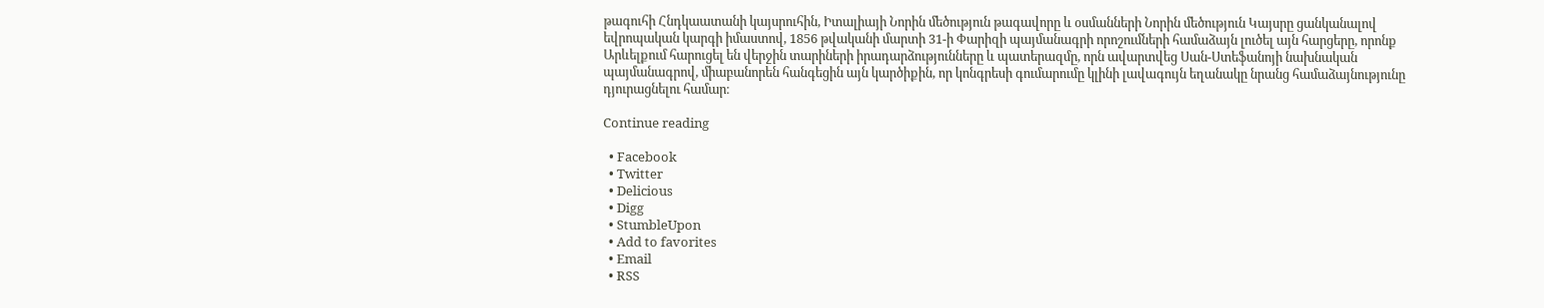թագուհի Հնդկաատանի կայսրուհին, Իտալիայի Նորին մեծություն թագավորը և օսմանների Նորին մեծություն Կայսրը ցանկանալով եվրոպական կարգի իմաստով, 1856 թվականի մարտի 31-ի Փարիզի պայմանագրի որոշումների համաձայն լուծել այն հարցերը, որոնք Արևելքում հարուցել են վերջին տարիների իրադարձությունները և պատերազմը, որն ավարտվեց Սան-Ստեֆանոյի նախնական պայմանագրով, միաբանորեն հանգեցին այն կարծիքին, որ կոնգրեսի գումարումը կլինի լավագույն եղանակը նրանց համաձայնությունը դյուրացնելու համար։

Continue reading

  • Facebook
  • Twitter
  • Delicious
  • Digg
  • StumbleUpon
  • Add to favorites
  • Email
  • RSS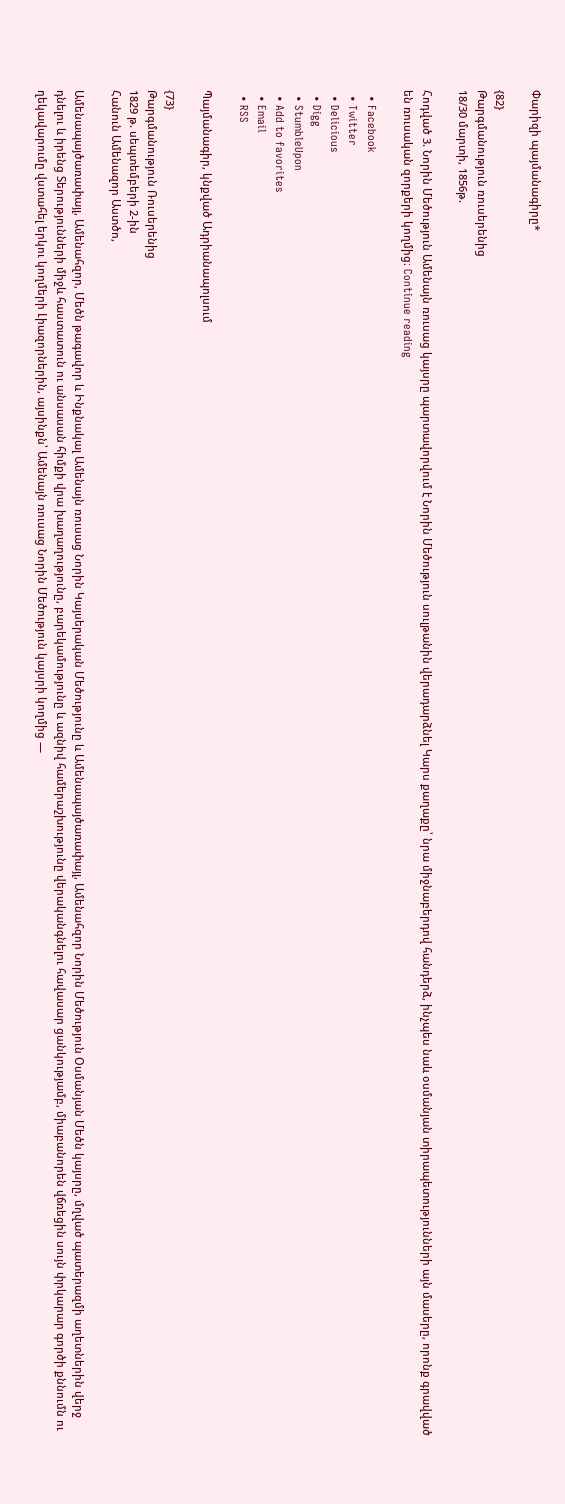Փարիզի պայմանագիրը*

{82}
Թարգմանություն ռուսերենից
18/30 մարտի, 1856թ.

Հոդված 3. Նորին Մեծություն Ամենայն ռուսաց կայսրը պարտավորվում է Նորին Մեծություն սուլթանին վերադարձնել Կարս քաղաքը՝ նրա միջնաբերդով հանդերձ, ինչպես նաև օսմանյան տիրապետությունների այն մասերը, որոնք գրավված են ռուսական զորքերի կողմից։ Continue reading

  • Facebook
  • Twitter
  • Delicious
  • Digg
  • StumbleUpon
  • Add to favorites
  • Email
  • RSS

Պայմանագիր, կնքված Ադրիանապոլսում

{73}
Թարգմանություն Ռուսերենից
1829 թ. սեպտեմբերի 2-ին
Հանուն Ամենազոր Աստծո,

Ամենապայծառափայլ, Ամենահզոր, Մեծն թագավոր և Ինքնակալ Ամենայն ռուսաց Նորին Կայսերական Մեծությունը և Ամենապայծառափայլ, Ամենահզոր Նորին Մեծություն Օսմանյան Մեծն կայսրը, մղված պատերազմի աղետներին վերջ դնելու և իրենց Տերությունների միջև հաստատուն ու անսասան հիմքի վրա խաղաղությունը, բարեկամությունը և ազնիվ համերաշխությունը վերականգնելու հավասար ցանկությամբ, միաբանորեն վճռեցին սույն փրկարար գործի քննումն ու ղեկավարումը վստահել երկու կողմերի Լիազորներին, այսինքն՝ Ամենայն ռուսաց Նորին Մեծություն կայսրի կողմից —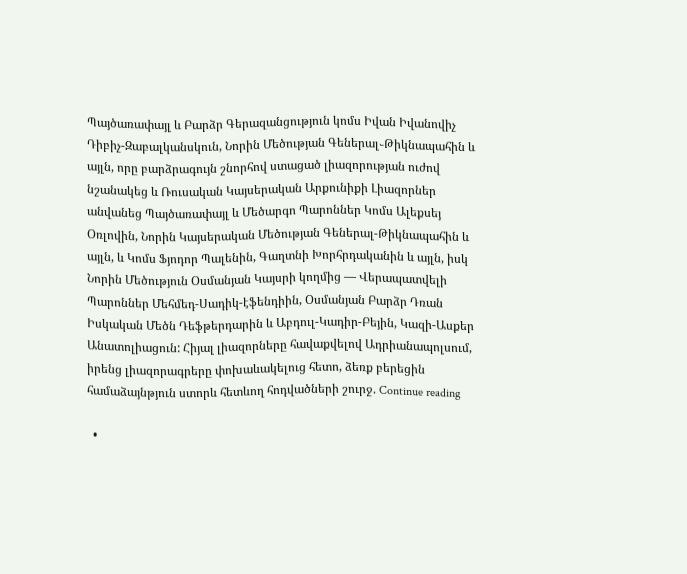Պայծառափայլ և Բարձր Գերազանցություն կոմս Իվան Իվանովիչ Դիբիչ-Զաբալկանսկուն, Նորին Մեծության Գեներալ֊Թիկնապահին և այլն, որը բարձրագույն շնորհով ստացած լիազորության ուժով նշանակեց և Ռուսական Կայսերական Արքունիքի Լիազորներ անվանեց Պայծառափայլ և Մեծարգո Պարոններ Կոմս Ալեքսեյ Օռլովին, Նորին Կայսերական Մեծության Գեներալ-Թիկնապահին և այլն, և Կոմս Ֆյոդոր Պալենին, Գաղտնի Խորհրդականին և այլն, իսկ Նորին Մեծություն Օսմանյան Կայսրի կողմից — Վերապատվելի Պարոններ Մեհմեդ-Սադիկ-էֆենդիին, Օսմանյան Բարձր Դռան Իսկական Մեծն Դեֆթերդարին և Աբդուլ-Կադիր-Բեյին, Կազի-Ասքեր Անատոլիացուն: Հիյալ լիազորները հավաքվելով Ադրիանապոլսում, իրենց լիազորագրերը փոխաևակելուց հետո, ձեռք բերեցին համաձայնթյուն ստորև հետևող հոդվածների շուրջ. Continue reading

  •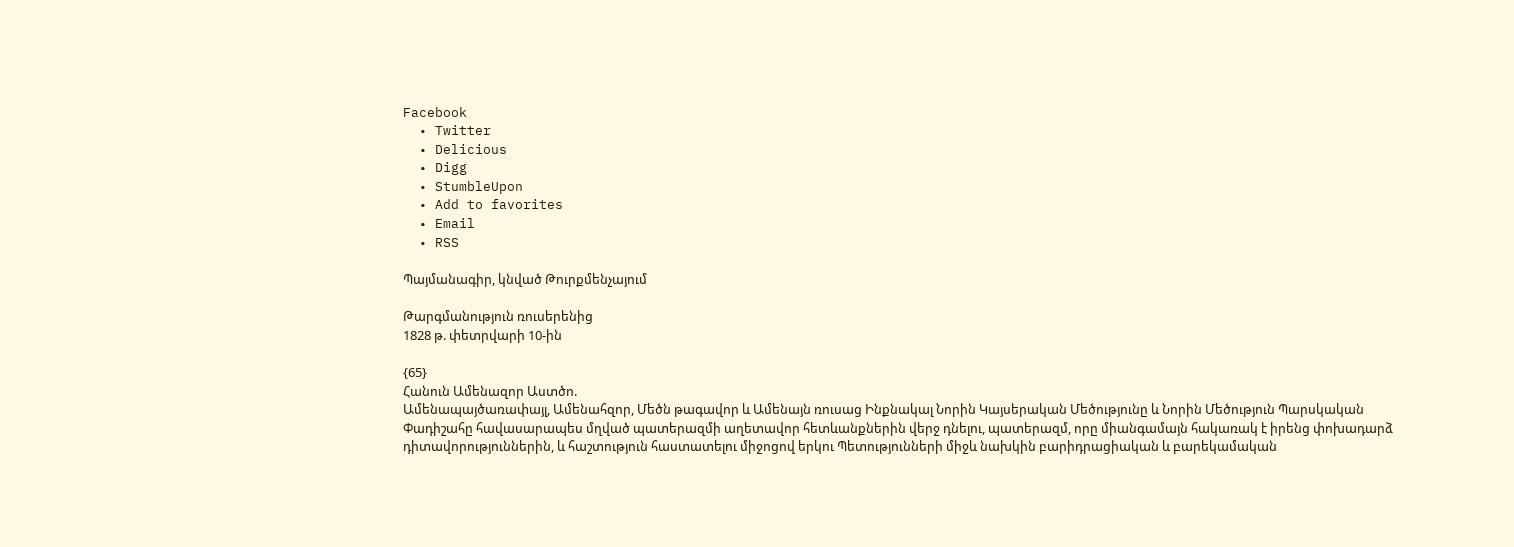Facebook
  • Twitter
  • Delicious
  • Digg
  • StumbleUpon
  • Add to favorites
  • Email
  • RSS

Պայմանագիր, կնված Թուրքմենչայում

Թարգմանություն ռուսերենից
1828 թ. փետրվարի 10-ին

{65}
Հանուն Ամենազոր Աստծո.
Ամենապայծառափայլ, Ամենահզոր, Մեծն թագավոր և Ամենայն ռուսաց Ինքնակալ Նորին Կայսերական Մեծությունը և Նորին Մեծություն Պարսկական Փադիշահը հավասարապես մղված պատերազմի աղետավոր հետևանքներին վերջ դնելու, պատերազմ, որը միանգամայն հակառակ է իրենց փոխադարձ դիտավորություններին, և հաշտություն հաստատելու միջոցով երկու Պետությունների միջև նախկին բարիդրացիական և բարեկամական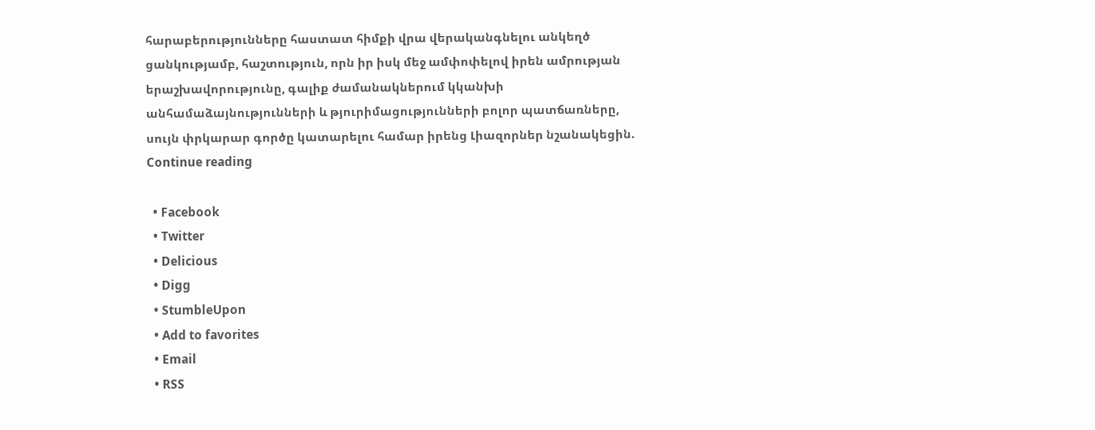հարաբերությունները հաստատ հիմքի վրա վերականգնելու անկեղծ ցանկությամբ, հաշտություն, որն իր իսկ մեջ ամփոփելով իրեն ամրության երաշխավորությունը, գալիք ժամանակներում կկանխի անհամաձայնությունների և թյուրիմացությունների բոլոր պատճառները, սույն փրկարար գործը կատարելու համար իրենց Լիազորներ նշանակեցին. Continue reading

  • Facebook
  • Twitter
  • Delicious
  • Digg
  • StumbleUpon
  • Add to favorites
  • Email
  • RSS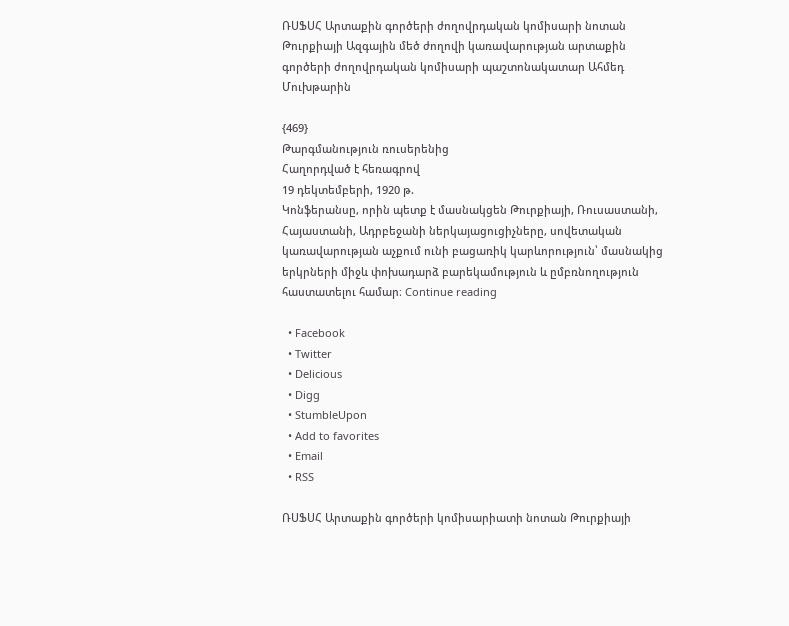ՌՍՖՍՀ Արտաքին գործերի ժողովրդական կոմիսարի նոտան Թուրքիայի Ազգային մեծ ժողովի կառավարության արտաքին գործերի ժողովրդական կոմիսարի պաշտոնակատար Ահմեդ Մուխթարին

{469}
Թարգմանություն ռուսերենից
Հաղորդված է հեռագրով
19 դեկտեմբերի, 1920 թ.
Կոնֆերանսը, որին պետք է մասնակցեն Թուրքիայի, Ռուսաստանի, Հայաստանի, Ադրբեջանի ներկայացուցիչները, սովետական կառավարության աչքում ունի բացառիկ կարևորություն՝ մասնակից երկրների միջև փոխադարձ բարեկամություն և ըմբռնողություն հաստատելու համար։ Continue reading

  • Facebook
  • Twitter
  • Delicious
  • Digg
  • StumbleUpon
  • Add to favorites
  • Email
  • RSS

ՌՍՖՍՀ Արտաքին գործերի կոմիսարիատի նոտան Թուրքիայի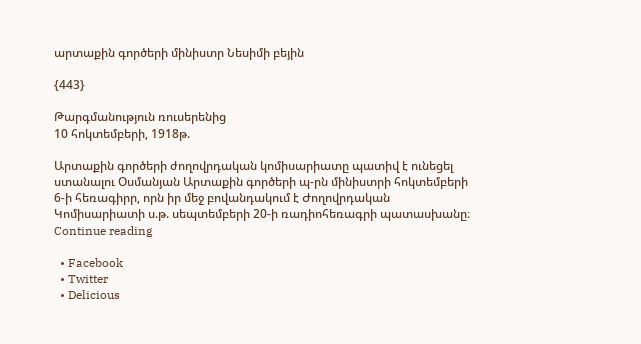արտաքին գործերի մինիստր Նեսիմի բեյին

{443}

Թարգմանություն ռուսերենից
10 հոկտեմբերի, 1918թ.

Արտաքին գործերի ժողովրդական կոմիսարիատը պատիվ է ունեցել ստանալու Օսմանյան Արտաքին գործերի պ-րն մինիստրի հոկտեմբերի 6-ի հեռագիրր, որն իր մեջ բովանդակում է Ժողովրդական Կոմիսարիատի ս.թ. սեպտեմբերի 20-ի ռադիոհեռագրի պատասխանը։
Continue reading

  • Facebook
  • Twitter
  • Delicious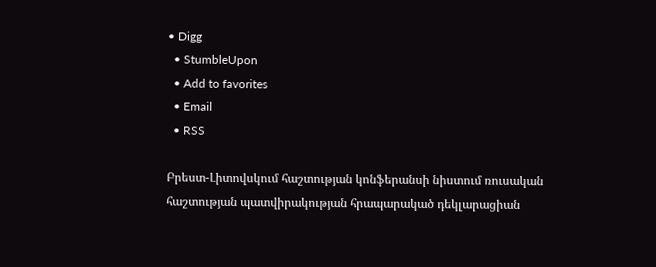• Digg
  • StumbleUpon
  • Add to favorites
  • Email
  • RSS

Բրեստ-Լիտովսկում հաշտության կոնֆերանսի նիստում ռուսական հաշտության պատվիրակության հրապարակած դեկլարացիան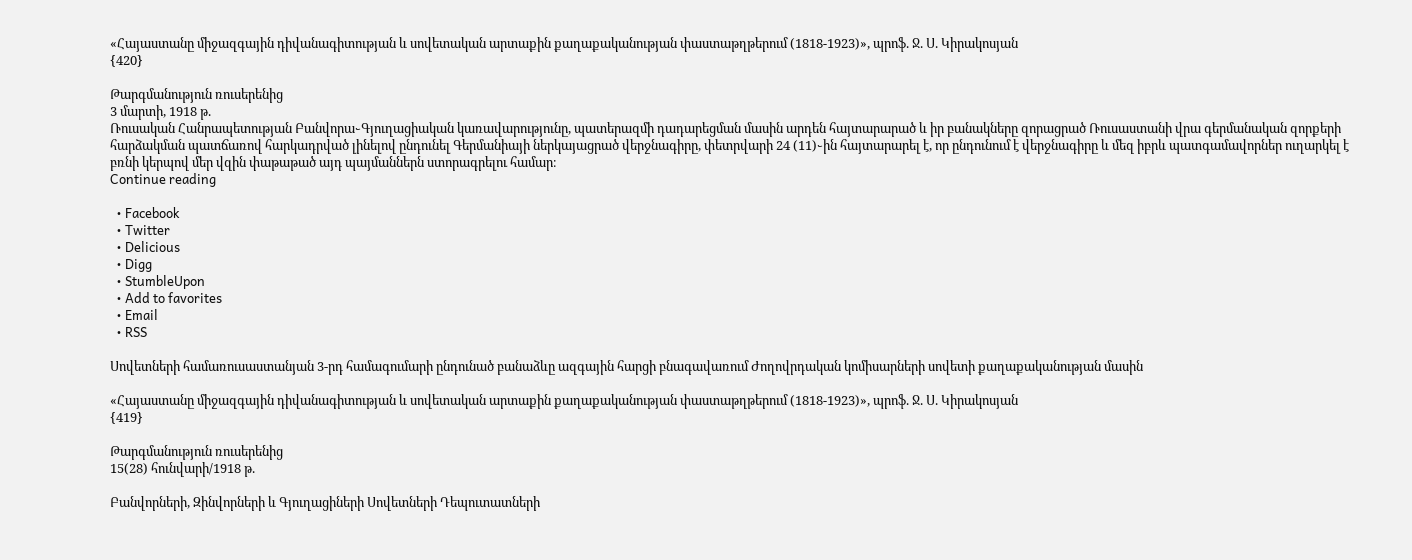«Հայաստանը միջազգային դիվանագիտության և սովետական արտաքին քաղաքականության փաստաթղթերում (1818-1923)», պրոֆ. Ջ. Ս. Կիրակոսյան
{420}

Թարգմանություն ռուսերենից
3 մարտի, 1918 թ.
Ռուսական Հանրապետության Բանվորա֊Գյուղացիական կառավարությունը, պատերազմի դադարեցման մասին արդեն հայտարարած և իր բանակները զորացրած Ռուսաստանի վրա գերմանական զորքերի հարձակման պատճառով հարկադրված լինելով ընդունել Գերմանիայի ներկայացրած վերջնագիրը, փետրվարի 24 (11)֊ին հայտարարել է, որ ընդունում է վերջնագիրը և մեզ իբրև պատգամավորներ ուղարկել է բռնի կերպով մեր վզին փաթաթած այդ պայմաններն ստորագրելու համար։
Continue reading

  • Facebook
  • Twitter
  • Delicious
  • Digg
  • StumbleUpon
  • Add to favorites
  • Email
  • RSS

Սովետների համառուսաստանյան 3-րդ համագումարի ընդունած բանաձևը ազգային հարցի բնագավառում Ժողովրդական կոմիսարների սովետի քաղաքականության մասին

«Հայաստանը միջազգային դիվանագիտության և սովետական արտաքին քաղաքականության փաստաթղթերում (1818-1923)», պրոֆ. Ջ. Ս. Կիրակոսյան
{419}

Թարգմանություն ռուսերենից
15(28) հունվարի/1918 թ.

Բանվորների, Զինվորների և Գյուղացիների Սովետների Դեպուտատների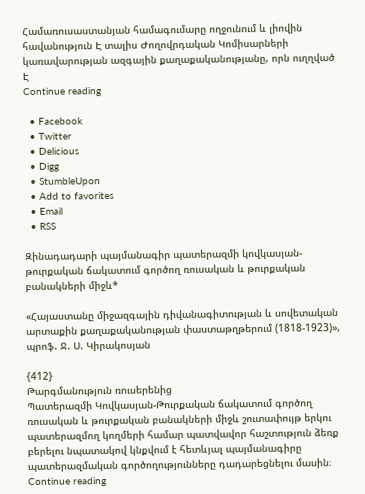Համառուսաստանյան համագումարը ողջունում և լիովին հավանություն Է տալիս Ժողովրդական Կոմիսարների կառավարության ազգային քաղաքականությանը, որն ուղղված Է
Continue reading

  • Facebook
  • Twitter
  • Delicious
  • Digg
  • StumbleUpon
  • Add to favorites
  • Email
  • RSS

Զինադադարի պայմանագիր պատերազմի կովկասյան-թուրքական ճակատում գործող ռուսական և թուրքական բանակների միջև*

«Հայաստանը միջազգային դիվանագիտության և սովետական արտաքին քաղաքականության փաստաթղթերում (1818-1923)», պրոֆ. Ջ. Ս. Կիրակոսյան

{412}
Թարգմանություն ռուսերենից
Պատերազմի Կովկասյան-Թուրքական ճակատում գործող ռուսական և թուրքական բանակների միջև շուտափույթ երկու պատերազմող կողմերի համար պատվավոր հաշտություն ձեռք բերելու նպատակով կնքվում է հետևյալ պայմանագիրը պատերազմական գործողությունները դադարեցնելու մասին։
Continue reading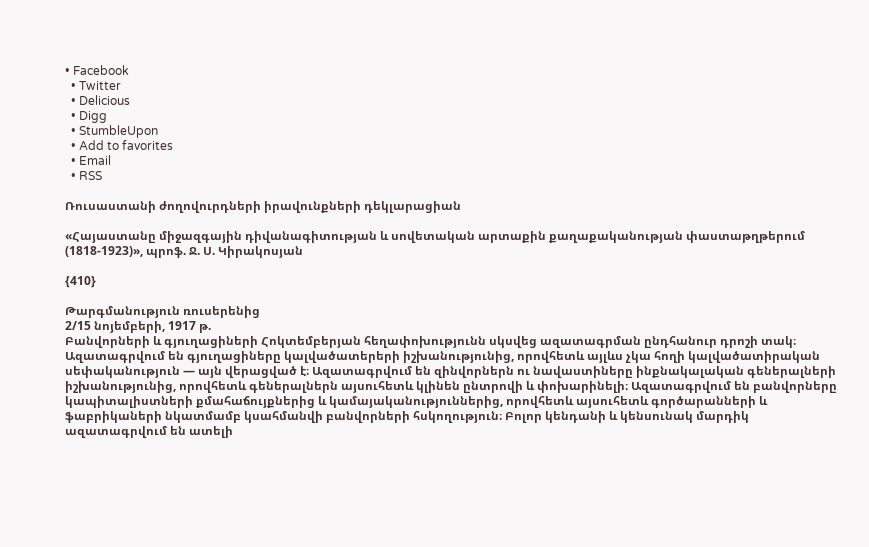• Facebook
  • Twitter
  • Delicious
  • Digg
  • StumbleUpon
  • Add to favorites
  • Email
  • RSS

Ռուսաստանի ժողովուրդների իրավունքների դեկլարացիան

«Հայաստանը միջազգային դիվանագիտության և սովետական արտաքին քաղաքականության փաստաթղթերում (1818-1923)», պրոֆ. Ջ. Ս. Կիրակոսյան

{410}

Թարգմանություն ռուսերենից
2/15 նոյեմբերի, 1917 թ.
Բանվորների և գյուղացիների Հոկտեմբերյան հեղափոխությունն սկսվեց ազատագրման ընդհանուր դրոշի տակ։
Ազատագրվում են գյուղացիները կալվածատերերի իշխանությունից, որովհետև այլևս չկա հողի կալվածատիրական սեփականություն — այն վերացված է։ Ազատագրվում են զինվորներն ու նավաստիները ինքնակալական գեներալների իշխանությունից, որովհետև գեներալներն այսուհետև կլինեն ընտրովի և փոխարինելի։ Ազատագրվում են բանվորները կապիտալիստների քմահաճույքներից և կամայականություններից, որովհետև այսուհետև գործարանների և ֆաբրիկաների նկատմամբ կսահմանվի բանվորների հսկողություն։ Բոլոր կենդանի և կենսունակ մարդիկ ազատագրվում են ատելի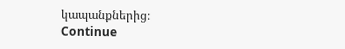կապանքներից։
Continue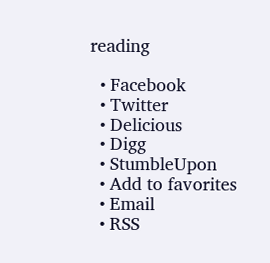reading

  • Facebook
  • Twitter
  • Delicious
  • Digg
  • StumbleUpon
  • Add to favorites
  • Email
  • RSS